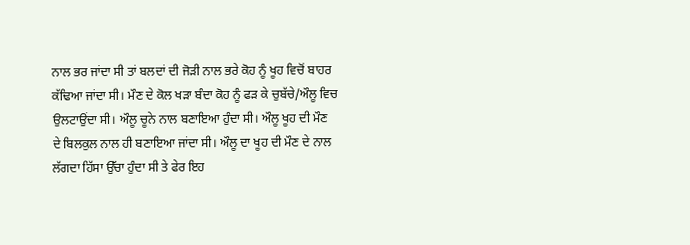ਨਾਲ ਭਰ ਜਾਂਦਾ ਸੀ ਤਾਂ ਬਲਦਾਂ ਦੀ ਜੋੜੀ ਨਾਲ ਭਰੇ ਕੋਹ ਨੂੰ ਖੂਹ ਵਿਚੋਂ ਬਾਹਰ ਕੱਢਿਆ ਜਾਂਦਾ ਸੀ। ਮੌਣ ਦੇ ਕੋਲ ਖੜਾ ਬੰਦਾ ਕੋਹ ਨੂੰ ਫੜ ਕੇ ਚੁਬੱਚੇ/ਔਲੂ ਵਿਚ ਉਲਟਾਉਂਦਾ ਸੀ। ਔਲੂ ਚੂਨੇ ਨਾਲ ਬਣਾਇਆ ਹੁੰਦਾ ਸੀ। ਔਲੂ ਖੂਹ ਦੀ ਮੌਣ ਦੇ ਬਿਲਕੁਲ ਨਾਲ ਹੀ ਬਣਾਇਆ ਜਾਂਦਾ ਸੀ। ਔਲੂ ਦਾ ਖੂਹ ਦੀ ਮੌਣ ਦੇ ਨਾਲ ਲੱਗਦਾ ਹਿੱਸਾ ਉੱਚਾ ਹੁੰਦਾ ਸੀ ਤੇ ਫੇਰ ਇਹ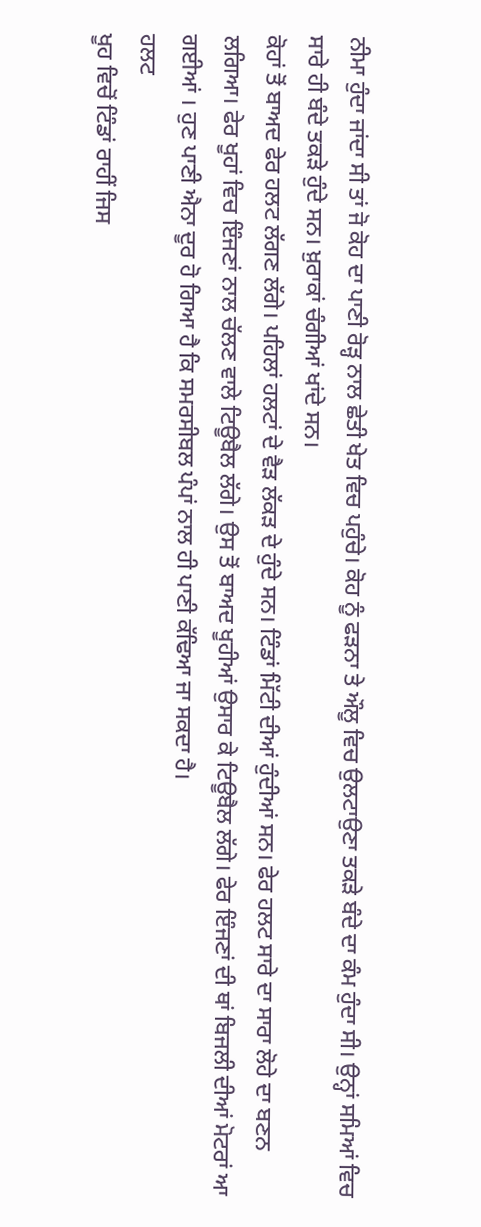ਨੀਮਾ ਹੁੰਦਾ ਜਾਂਦਾ ਸੀ ਤਾਂ ਜੋ ਕੋਹ ਦਾ ਪਾਣੀ ਰੋੜ੍ਹ ਨਾਲ ਛੇਤੀ ਖੇਤ ਵਿਚ ਪਹੁੰਚੇ। ਕੋਹ ਨੂੰ ਫੜਨਾ ਤੇ ਔਲੂ ਵਿਚ ਉਲਟਾਉਣਾ ਤਕੜੇ ਬੰਦੇ ਦਾ ਕੰਮ ਹੁੰਦਾ ਸੀ। ਉਨ੍ਹਾਂ ਸਮਿਆਂ ਵਿਚ ਸਾਰੇ ਹੀ ਬੰਦੇ ਤਕੜੇ ਹੁੰਦੇ ਸਨ। ਖ਼ੁਰਾਕਾਂ ਚੰਗੀਆਂ ਖਾਂਦੇ ਸਨ।
ਕੋਹਾਂ ਤੋਂ ਬਾਅਦ ਫੇਰ ਹਲਟ ਲੱਗਣ ਲੱਗੇ। ਪਹਿਲਾਂ ਹਲਟਾਂ ਦੇ ਵੈੜ ਲੱਕੜ ਦੇ ਹੁੰਦੇ ਸਨ। ਟਿੰਡਾਂ ਮਿੱਟੀ ਦੀਆਂ ਹੁੰਦੀਆਂ ਸਨ। ਫੇਰ ਹਲਟ ਸਾਰੇ ਦਾ ਸਾਰਾ ਲੋਹੇ ਦਾ ਬਣਨ ਲਗਿਆ। ਫੇਰ ਖੂਹਾਂ ਵਿਚ ਇੰਜਣਾਂ ਨਾਲ ਚੱਲਣ ਵਾਲੇ ਟਿਊਬੈਲ ਲੱਗੇ। ਉਸ ਤੋਂ ਬਾਅਦ ਖੂਹੀਆਂ ਉਸਾਰ ਕੇ ਟਿਊਬੈਲ ਲੱਗੇ। ਫੇਰ ਇੰਜਣਾਂ ਦੀ ਥਾਂ ਬਿਜਲੀ ਦੀਆਂ ਮੋਟਰਾਂ ਆ ਗਈਆਂ । ਹੁਣ ਪਾਣੀ ਐਨਾ ਦੂਰ ਹੋ ਗਿਆ ਹੈ ਕਿ ਸਮਰਸੀਬਲ ਪੰਪਾਂ ਨਾਲ ਹੀ ਪਾਣੀ ਕੱਢਿਆ ਜਾ ਸਕਦਾ ਹੈ।
ਹਲਟ
ਖੂਹ ਵਿਚੋਂ ਟਿੰਡਾਂ ਰਾਹੀਂ ਜਿਸ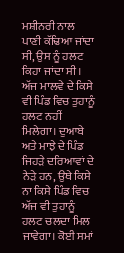ਮਸ਼ੀਨਰੀ ਨਾਲ ਪਾਣੀ ਕੱਢਿਆ ਜਾਂਦਾ ਸੀ, ਉਸ ਨੂੰ ਹਲਟ ਕਿਹਾ ਜਾਂਦਾ ਸੀ। ਅੱਜ ਮਾਲਵੇ ਦੇ ਕਿਸੇ ਵੀ ਪਿੰਡ ਵਿਚ ਤੁਹਾਨੂੰ ਹਲਟ ਨਹੀਂ ਮਿਲੇਗਾ। ਦੁਆਬੇ ਅਤੇ ਮਾਝੇ ਦੇ ਪਿੰਡ ਜਿਹੜੇ ਦਰਿਆਵਾਂ ਦੇ ਨੇੜੇ ਹਨ, ਉਥੇ ਕਿਸੇ ਨਾ ਕਿਸੇ ਪਿੰਡ ਵਿਚ ਅੱਜ ਵੀ ਤੁਹਾਨੂੰ ਹਲਟ ਚਲਦਾ ਮਿਲ ਜਾਵੇਗਾ। ਕੋਈ ਸਮਾਂ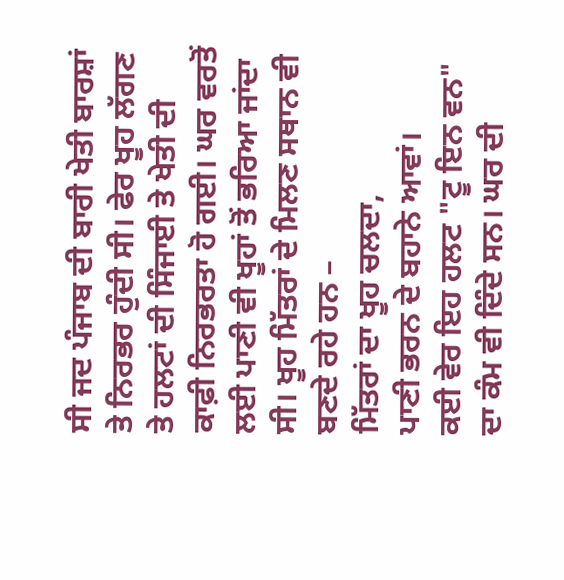ਸੀ ਜਦ ਪੰਜਾਬ ਦੀ ਬਾਰੀ ਖੇਤੀ ਬਾਰਸ਼ਾਂ ਤੇ ਨਿਰਭਰ ਹੁੰਦੀ ਸੀ। ਫੇਰ ਖੂਹ ਲੱਗਣ ਤੇ ਹਲਟਾਂ ਦੀ ਸਿੰਜਾਈ ਤੇ ਖੇਤੀ ਦੀ ਕਾਫ਼ੀ ਨਿਰਭਰਤਾ ਹੋ ਗਈ। ਘਰ ਵਰਤੋਂ ਲਈ ਪਾਣੀ ਵੀ ਖੂਹਾਂ ਤੋਂ ਭਰਿਆ ਜਾਂਦਾ ਸੀ। ਖੂਹ ਮਿੱਤਰਾਂ ਦੇ ਮਿਲਣ ਸਥਾਨ ਵੀ ਬਣਦੇ ਰਹੇ ਹਨ –
ਮਿੱਤਰਾਂ ਦਾ ਖੂਹ ਚਲਦਾ,
ਪਾਣੀ ਭਰਨ ਦੇ ਬਹਾਨੇ ਆਵਾਂ।
ਕਈ ਵੇਰ ਇਹ ਹਲਟ "ਟੂ ਇਨ ਵਨ" ਦਾ ਕੰਮ ਵੀ ਦਿੰਦੇ ਸਨ। ਘਰ ਦੀ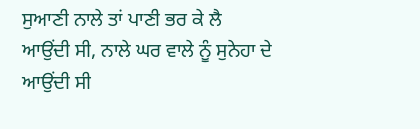ਸੁਆਣੀ ਨਾਲੇ ਤਾਂ ਪਾਣੀ ਭਰ ਕੇ ਲੈ ਆਉਂਦੀ ਸੀ, ਨਾਲੇ ਘਰ ਵਾਲੇ ਨੂੰ ਸੁਨੇਹਾ ਦੇ ਆਉਂਦੀ ਸੀ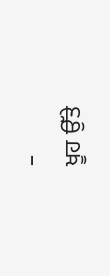–
ਖੂਹ ਉੱਤੇ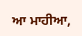ਆ ਮਾਹੀਆ,